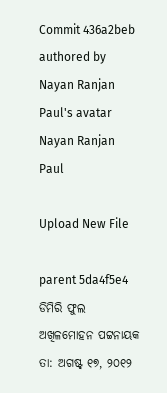Commit 436a2beb authored by Nayan Ranjan Paul's avatar Nayan Ranjan Paul

Upload New File

parent 5da4f5e4
ଡିମିରି ଫୁଲ
ଅଖିଳମୋହନ ପଟ୍ଟନାୟକ
ତା: ଅଗଷ୍ଟ୍ ୧୭, ୨୦୧୨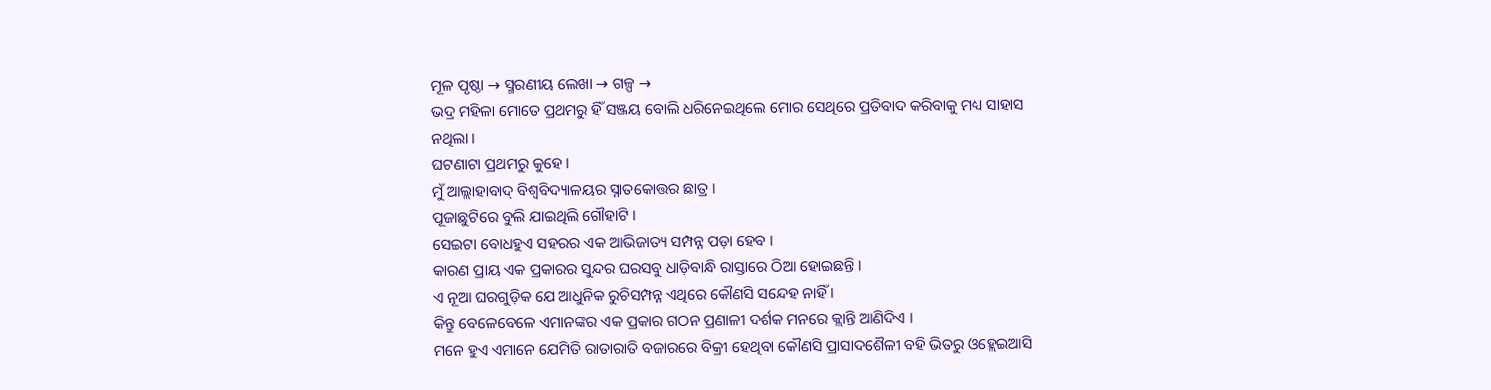ମୂଳ ପୃଷ୍ଠା → ସ୍ମରଣୀୟ ଲେଖା → ଗଳ୍ପ →
ଭଦ୍ର ମହିଳା ମୋତେ ପ୍ରଥମରୁ ହିଁ ସଞ୍ଜୟ ବୋଲି ଧରିନେଇଥିଲେ ମୋର ସେଥିରେ ପ୍ରତିବାଦ କରିବାକୁ ମଧ୍ୟ ସାହାସ ନଥିଲା ।
ଘଟଣାଟା ପ୍ରଥମରୁ କୁହେ ।
ମୁଁ ଆଲ୍ଲାହାବାଦ୍ ବିଶ୍ବବିଦ୍ୟାଳୟର ସ୍ନାତକୋତ୍ତର ଛାତ୍ର ।
ପୂଜାଛୁଟିରେ ବୁଲି ଯାଇଥିଲି ଗୌହାଟି ।
ସେଇଟା ବୋଧହୁଏ ସହରର ଏକ ଆଭିଜାତ୍ୟ ସମ୍ପନ୍ନ ପଡ଼ା ହେବ ।
କାରଣ ପ୍ରାୟ ଏକ ପ୍ରକାରର ସୁନ୍ଦର ଘରସବୁ ଧାଡ଼ିବାନ୍ଧି ରାସ୍ତାରେ ଠିଆ ହୋଇଛନ୍ତି ।
ଏ ନୂଆ ଘରଗୁଡ଼ିକ ଯେ ଆଧୁନିକ ରୁଚିସମ୍ପନ୍ନ ଏଥିରେ କୌଣସି ସନ୍ଦେହ ନାହିଁ ।
କିନ୍ତୁ ବେଳେବେଳେ ଏମାନଙ୍କର ଏକ ପ୍ରକାର ଗଠନ ପ୍ରଣାଳୀ ଦର୍ଶକ ମନରେ କ୍ଲାନ୍ତି ଆଣିଦିଏ ।
ମନେ ହୁଏ ଏମାନେ ଯେମିତି ରାତାରାତି ବଜାରରେ ବିକ୍ରୀ ହେଥିବା କୌଣସି ପ୍ରାସାଦଶୈଳୀ ବହି ଭିତରୁ ଓହ୍ଲେଇଆସି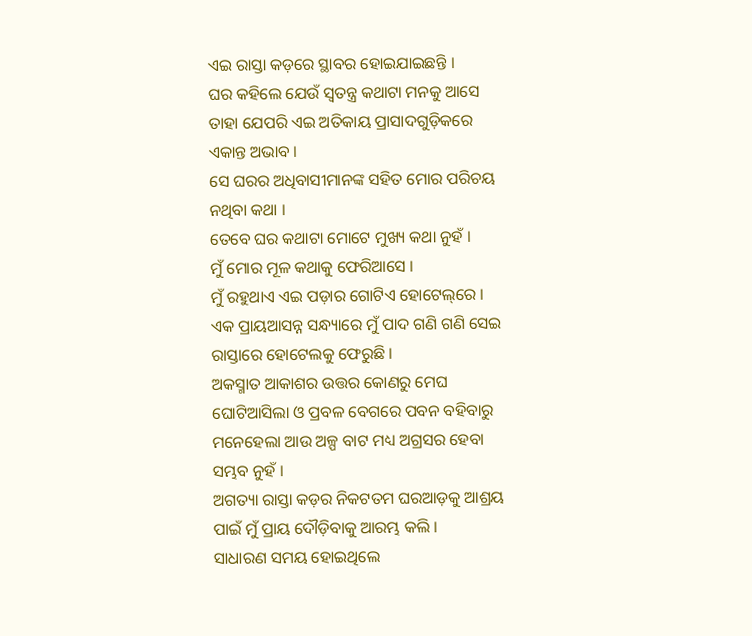ଏଇ ରାସ୍ତା କଡ଼ରେ ସ୍ଥାବର ହୋଇଯାଇଛନ୍ତି ।
ଘର କହିଲେ ଯେଉଁ ସ୍ବତନ୍ତ୍ର କଥାଟା ମନକୁ ଆସେ ତାହା ଯେପରି ଏଇ ଅତିକାୟ ପ୍ରାସାଦଗୁଡ଼ିକରେ ଏକାନ୍ତ ଅଭାବ ।
ସେ ଘରର ଅଧିବାସୀମାନଙ୍କ ସହିତ ମୋର ପରିଚୟ ନଥିବା କଥା ।
ତେବେ ଘର କଥାଟା ମୋଟେ ମୁଖ୍ୟ କଥା ନୁହଁ ।
ମୁଁ ମୋର ମୂଳ କଥାକୁ ଫେରିଆସେ ।
ମୁଁ ରହୁଥାଏ ଏଇ ପଡ଼ାର ଗୋଟିଏ ହୋଟେଲ୍‌ରେ ।
ଏକ ପ୍ରାୟଆସନ୍ନ ସନ୍ଧ୍ୟାରେ ମୁଁ ପାଦ ଗଣି ଗଣି ସେଇ ରାସ୍ତାରେ ହୋଟେଲକୁ ଫେରୁଛି ।
ଅକସ୍ମାତ ଆକାଶର ଉତ୍ତର କୋଣରୁ ମେଘ ଘୋଟିଆସିଲା ଓ ପ୍ରବଳ ବେଗରେ ପବନ ବହିବାରୁ ମନେହେଲା ଆଉ ଅଳ୍ପ ବାଟ ମଧ୍ୟ ଅଗ୍ରସର ହେବା ସମ୍ଭବ ନୁହଁ ।
ଅଗତ୍ୟା ରାସ୍ତା କଡ଼ର ନିକଟତମ ଘରଆଡ଼କୁ ଆଶ୍ରୟ ପାଇଁ ମୁଁ ପ୍ରାୟ ଦୌଡ଼ିବାକୁ ଆରମ୍ଭ କଲି ।
ସାଧାରଣ ସମୟ ହୋଇଥିଲେ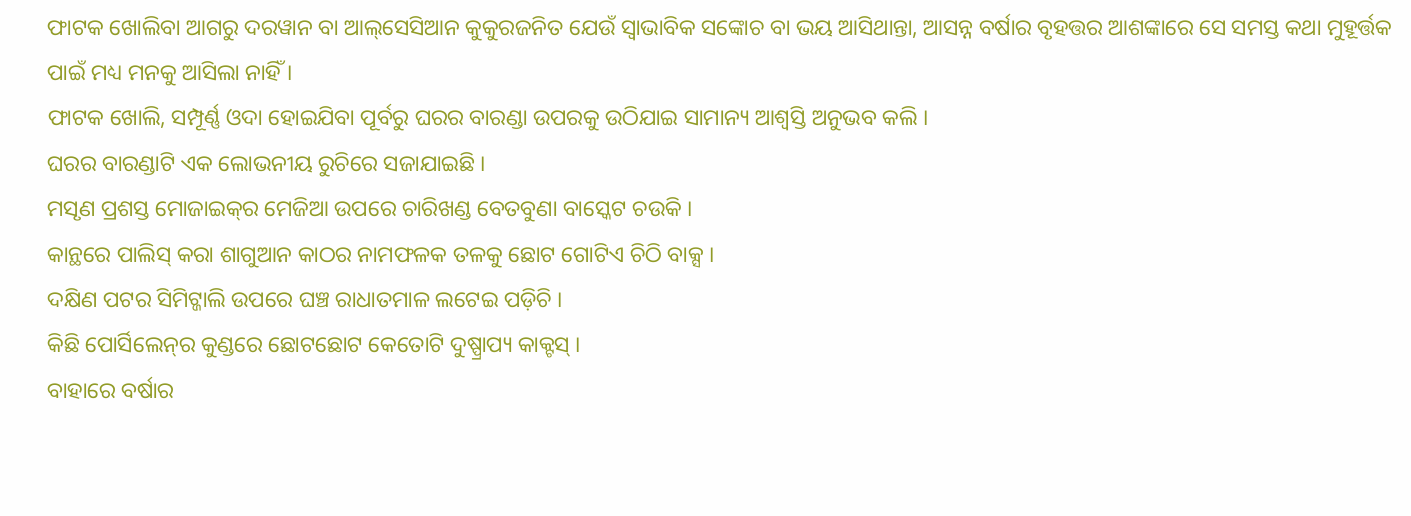ଫାଟକ ଖୋଲିବା ଆଗରୁ ଦରୱାନ ବା ଆଲ୍‌ସେସିଆନ କୁକୁରଜନିତ ଯେଉଁ ସ୍ବାଭାବିକ ସଙ୍କୋଚ ବା ଭୟ ଆସିଥାନ୍ତା, ଆସନ୍ନ ବର୍ଷାର ବୃହତ୍ତର ଆଶଙ୍କାରେ ସେ ସମସ୍ତ କଥା ମୁହୂର୍ତ୍ତକ ପାଇଁ ମଧ୍ୟ ମନକୁ ଆସିଲା ନାହିଁ ।
ଫାଟକ ଖୋଲି, ସମ୍ପୂର୍ଣ୍ଣ ଓଦା ହୋଇଯିବା ପୂର୍ବରୁ ଘରର ବାରଣ୍ଡା ଉପରକୁ ଉଠିଯାଇ ସାମାନ୍ୟ ଆଶ୍ବସ୍ତି ଅନୁଭବ କଲି ।
ଘରର ବାରଣ୍ଡାଟି ଏକ ଲୋଭନୀୟ ରୁଚିରେ ସଜାଯାଇଛି ।
ମସୃଣ ପ୍ରଶସ୍ତ ମୋଜାଇକ୍‌ର ମେଜିଆ ଉପରେ ଚାରିଖଣ୍ଡ ବେତବୁଣା ବାସ୍କେଟ ଚଉକି ।
କାନ୍ଥରେ ପାଲିସ୍‌ କରା ଶାଗୁଆନ କାଠର ନାମଫଳକ ତଳକୁ ଛୋଟ ଗୋଟିଏ ଚିଠି ବାକ୍ସ ।
ଦକ୍ଷିଣ ପଟର ସିମିଟ୍ଜାଲି ଉପରେ ଘଞ୍ଚ ରାଧାତମାଳ ଲଟେଇ ପଡ଼ିଚି ।
କିଛି ପୋର୍ସିଲେନ୍‌ର କୁଣ୍ଡରେ ଛୋଟଛୋଟ କେତୋଟି ଦୁଷ୍ପ୍ରାପ୍ୟ କାକ୍ଟସ୍‌ ।
ବାହାରେ ବର୍ଷାର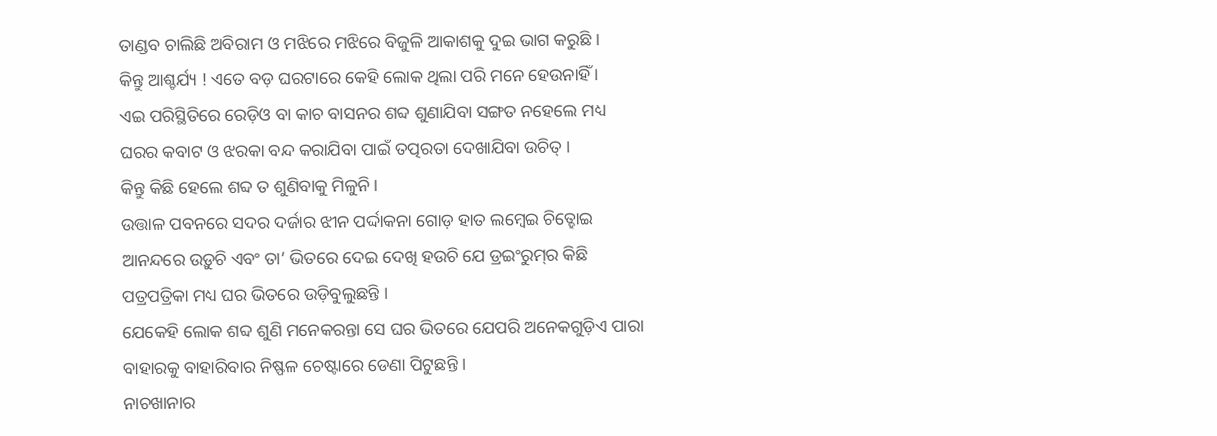ତାଣ୍ଡବ ଚାଲିଛି ଅବିରାମ ଓ ମଝିରେ ମଝିରେ ବିଜୁଳି ଆକାଶକୁ ଦୁଇ ଭାଗ କରୁଛି ।
କିନ୍ତୁ ଆଶ୍ଚର୍ଯ୍ୟ ! ଏତେ ବଡ଼ ଘରଟାରେ କେହି ଲୋକ ଥିଲା ପରି ମନେ ହେଉନାହିଁ ।
ଏଇ ପରିସ୍ଥିତିରେ ରେଡ଼ିଓ ବା କାଚ ବାସନର ଶବ୍ଦ ଶୁଣାଯିବା ସଙ୍ଗତ ନହେଲେ ମଧ୍ୟ ଘରର କବାଟ ଓ ଝରକା ବନ୍ଦ କରାଯିବା ପାଇଁ ତତ୍ପରତା ଦେଖାଯିବା ଉଚିତ୍ ।
କିନ୍ତୁ କିଛି ହେଲେ ଶବ୍ଦ ତ ଶୁଣିବାକୁ ମିଳୁନି ।
ଉତ୍ତାଳ ପବନରେ ସଦର ଦର୍ଜାର ଝୀନ ପର୍ଦ୍ଦାକନା ଗୋଡ଼ ହାତ ଲମ୍ବେଇ ଚିତ୍ହୋଇ ଆନନ୍ଦରେ ଉଡ଼ୁଚି ଏବଂ ତା’ ଭିତରେ ଦେଇ ଦେଖି ହଉଚି ଯେ ଡ୍ରଇଂରୁମ୍‌ର କିଛି ପତ୍ରପତ୍ରିକା ମଧ୍ୟ ଘର ଭିତରେ ଉଡ଼ିବୁଲୁଛନ୍ତି ।
ଯେକେହି ଲୋକ ଶବ୍ଦ ଶୁଣି ମନେକରନ୍ତା ସେ ଘର ଭିତରେ ଯେପରି ଅନେକଗୁଡ଼ିଏ ପାରା ବାହାରକୁ ବାହାରିବାର ନିଷ୍ଫଳ ଚେଷ୍ଟାରେ ଡେଣା ପିଟୁଛନ୍ତି ।
ନାଚଖାନାର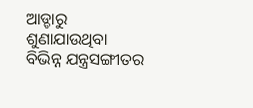ଆଡ୍ଡାରୁ ଶୁଣାଯାଉଥିବା ବିଭିନ୍ନ ଯନ୍ତ୍ରସଙ୍ଗୀତର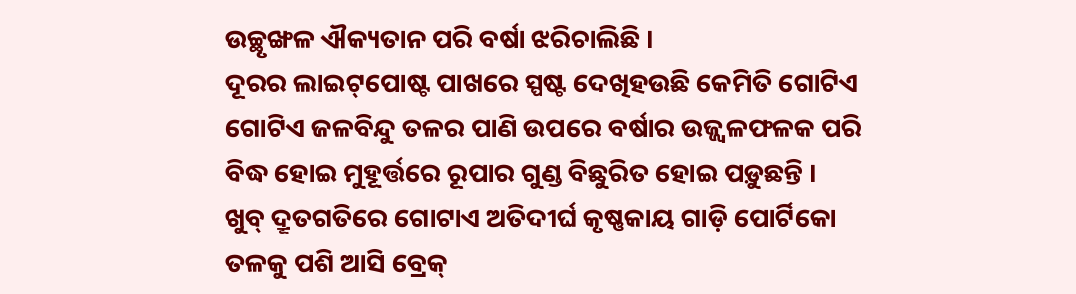ଉଚ୍ଛୃଙ୍ଖଳ ଐକ୍ୟତାନ ପରି ବର୍ଷା ଝରିଚାଲିଛି ।
ଦୂରର ଲାଇଟ୍‌ପୋଷ୍ଟ ପାଖରେ ସ୍ପଷ୍ଟ ଦେଖିହଉଛି କେମିତି ଗୋଟିଏ ଗୋଟିଏ ଜଳବିନ୍ଦୁ ତଳର ପାଣି ଉପରେ ବର୍ଷାର ଉଜ୍ଜ୍ବଳଫଳକ ପରି ବିଦ୍ଧ ହୋଇ ମୁହୂର୍ତ୍ତରେ ରୂପାର ଗୁଣ୍ଡ ବିଛୁରିତ ହୋଇ ପଡ଼ୁଛନ୍ତି ।
ଖୁବ୍‌ ଦ୍ରୂତଗତିରେ ଗୋଟାଏ ଅତିଦୀର୍ଘ କୃଷ୍ଣକାୟ ଗାଡ଼ି ପୋର୍ଟିକୋ ତଳକୁ ପଶି ଆସି ବ୍ରେକ୍‌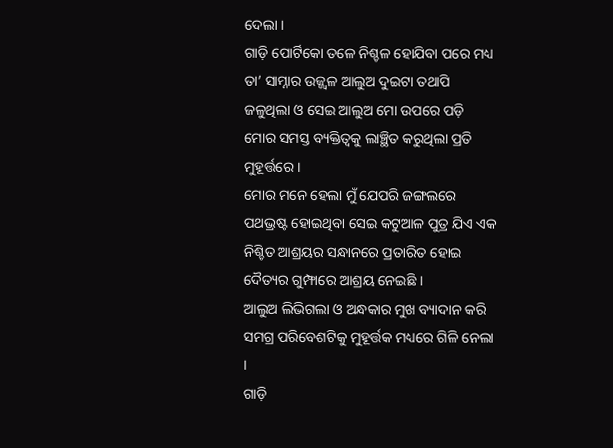ଦେଲା ।
ଗାଡ଼ି ପୋର୍ଟିକୋ ତଳେ ନିଶ୍ଚଳ ହୋଯିବା ପରେ ମଧ୍ୟ ତା’ ସାମ୍ନାର ଉଜ୍ଜ୍ବଳ ଆଲୁଅ ଦୁଇଟା ତଥାପି ଜଳୁଥିଲା ଓ ସେଇ ଆଲୁଅ ମୋ ଉପରେ ପଡ଼ି ମୋର ସମସ୍ତ ବ୍ୟକ୍ତିତ୍ବକୁ ଲାଞ୍ଛିତ କରୁଥିଲା ପ୍ରତି ମୁହୂର୍ତ୍ତରେ ।
ମୋର ମନେ ହେଲା ମୁଁ ଯେପରି ଜଙ୍ଗଲରେ ପଥଭ୍ରଷ୍ଟ ହୋଇଥିବା ସେଇ କଟୁଆଳ ପୁତ୍ର ଯିଏ ଏକ ନିଶ୍ଚିତ ଆଶ୍ରୟର ସନ୍ଧାନରେ ପ୍ରତାରିତ ହୋଇ ଦୈତ୍ୟର ଗୁମ୍ଫାରେ ଆଶ୍ରୟ ନେଇଛି ।
ଆଲୁଅ ଲିଭିଗଲା ଓ ଅନ୍ଧକାର ମୁଖ ବ୍ୟାଦାନ କରି ସମଗ୍ର ପରିବେଶଟିକୁ ମୁହୂର୍ତ୍ତକ ମଧ୍ୟରେ ଗିଳି ନେଲା ।
ଗାଡ଼ି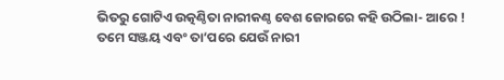ଭିତରୁ ଗୋଟିଏ ଉତ୍କଣ୍ଠିତା ନାରୀକଣ୍ଠ ବେଶ ଜୋରରେ କହି ଉଠିଲା- ଆରେ ! ତମେ ସଞ୍ଜୟ ଏବଂ ତା’ପରେ ଯେଉଁ ନାରୀ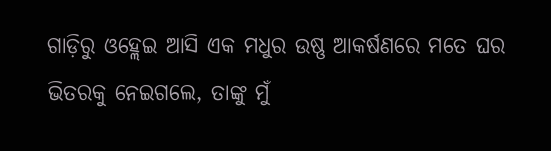ଗାଡ଼ିରୁ ଓହ୍ଲେଇ ଆସି ଏକ ମଧୁର ଉଷ୍ଣ ଆକର୍ଷଣରେ ମତେ ଘର ଭିତରକୁ ନେଇଗଲେ, ତାଙ୍କୁ ମୁଁ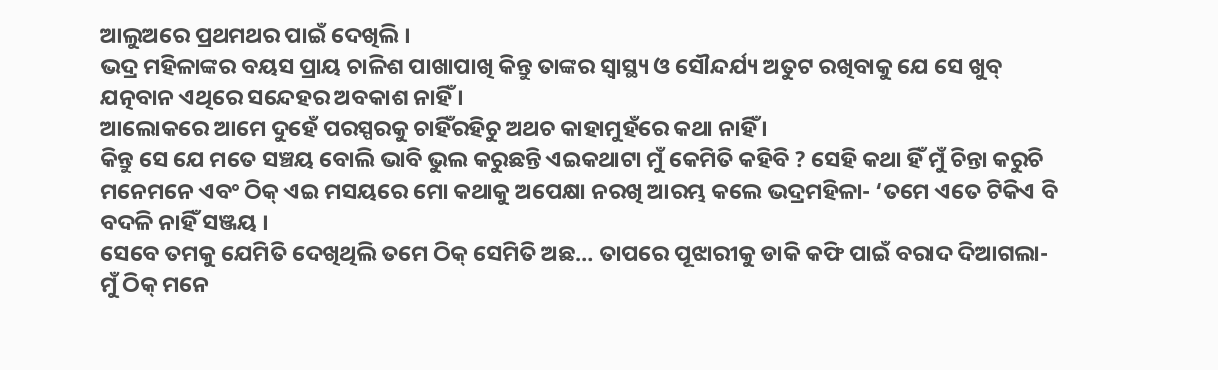ଆଲୁଅରେ ପ୍ରଥମଥର ପାଇଁ ଦେଖିଲି ।
ଭଦ୍ର ମହିଳାଙ୍କର ବୟସ ପ୍ରାୟ ଚାଳିଶ ପାଖାପାଖି କିନ୍ତୁ ତାଙ୍କର ସ୍ବାସ୍ଥ୍ୟ ଓ ସୌନ୍ଦର୍ଯ୍ୟ ଅତୁଟ ରଖିବାକୁ ଯେ ସେ ଖୁବ୍‌ ଯତ୍ନବାନ ଏଥିରେ ସନ୍ଦେହର ଅବକାଶ ନାହିଁ ।
ଆଲୋକରେ ଆମେ ଦୁହେଁ ପରସ୍ପରକୁ ଚାହିଁରହିଚୁ ଅଥଚ କାହାମୁହଁରେ କଥା ନାହିଁ ।
କିନ୍ତୁ ସେ ଯେ ମତେ ସଞ୍ଚୟ ବୋଲି ଭାବି ଭୁଲ କରୁଛନ୍ତି ଏଇକଥାଟା ମୁଁ କେମିତି କହିବି ? ସେହି କଥା ହିଁ ମୁଁ ଚିନ୍ତା କରୁଚି ମନେମନେ ଏବଂ ଠିକ୍ ଏଇ ମସୟରେ ମୋ କଥାକୁ ଅପେକ୍ଷା ନରଖି ଆରମ୍ଭ କଲେ ଭଦ୍ରମହିଳା- ‘ତମେ ଏତେ ଟିକିଏ ବି ବଦଳି ନାହିଁ ସଞ୍ଜୟ ।
ସେବେ ତମକୁ ଯେମିତି ଦେଖିଥିଲି ତମେ ଠିକ୍‌ ସେମିତି ଅଛ… ତାପରେ ପୂଝାରୀକୁ ଡାକି କଫି ପାଇଁ ବରାଦ ଦିଆଗଲା- ମୁଁ ଠିକ୍‌ ମନେ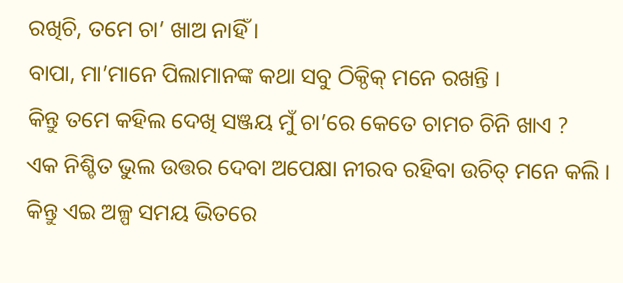ରଖିଚି, ତମେ ଚା’ ଖାଅ ନାହିଁ ।
ବାପା, ମା’ମାନେ ପିଲାମାନଙ୍କ କଥା ସବୁ ଠିକ୍ଠିକ୍‌ ମନେ ରଖନ୍ତି ।
କିନ୍ତୁ ତମେ କହିଲ ଦେଖି ସଞ୍ଜୟ ମୁଁ ଚା’ରେ କେତେ ଚାମଚ ଚିନି ଖାଏ ?
ଏକ ନିଶ୍ଚିତ ଭୁଲ ଉତ୍ତର ଦେବା ଅପେକ୍ଷା ନୀରବ ରହିବା ଉଚିତ୍‌ ମନେ କଲି ।
କିନ୍ତୁ ଏଇ ଅଳ୍ପ ସମୟ ଭିତରେ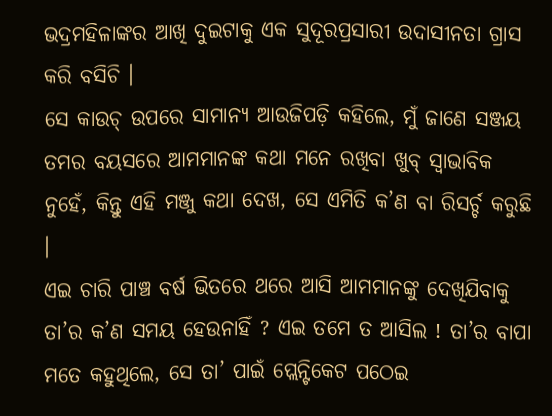ଭଦ୍ରମହିଳାଙ୍କର ଆଖି ଦୁଇଟାକୁ ଏକ ସୁଦୂରପ୍ରସାରୀ ଉଦାସୀନତା ଗ୍ରାସ କରି ବସିଚି ।
ସେ କାଉଚ୍‌ ଉପରେ ସାମାନ୍ୟ ଆଉଜିପଡ଼ି କହିଲେ, ମୁଁ ଜାଣେ ସଞ୍ଜୟ ତମର ବୟସରେ ଆମମାନଙ୍କ କଥା ମନେ ରଖିବା ଖୁବ୍ ସ୍ବାଭାବିକ ନୁହେଁ, କିନ୍ତୁ ଏହି ମଞ୍ଜୁ କଥା ଦେଖ, ସେ ଏମିତି କ’ଣ ବା ରିସର୍ଚ୍ଚ କରୁଛି ।
ଏଇ ଚାରି ପାଞ୍ଚ ବର୍ଷ ଭିତରେ ଥରେ ଆସି ଆମମାନଙ୍କୁ ଦେଖିଯିବାକୁ ତା’ର କ’ଣ ସମୟ ହେଉନାହିଁ ? ଏଇ ତମେ ତ ଆସିଲ ! ତା’ର ବାପା ମତେ କହୁଥିଲେ, ସେ ତା’ ପାଇଁ ପ୍ଲେନ୍ଟିକେଟ ପଠେଇ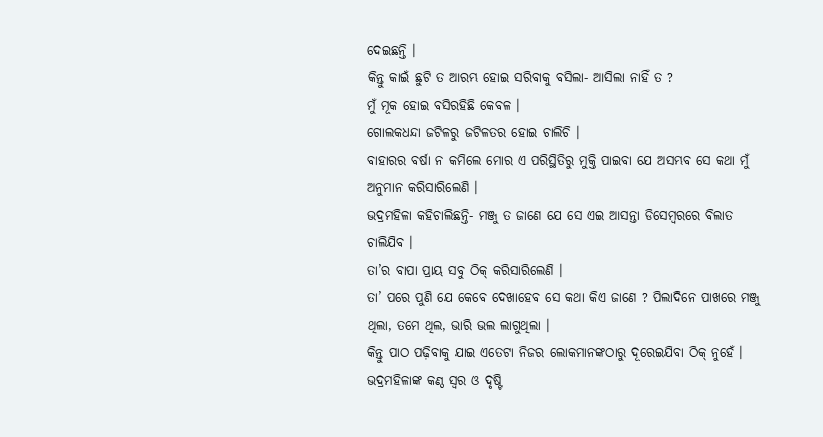ଦେଇଛନ୍ତି ।
କିନ୍ତୁ କାଇଁ ଛୁଟି ତ ଆରମ୍ଭ ହୋଇ ସରିବାକୁ ବସିଲା- ଆସିଲା ନାହିଁ ତ ?
ମୁଁ ମୂକ ହୋଇ ବସିରହିଛି କେବଳ ।
ଗୋଲକଧନ୍ଦା ଜଟିଳରୁ ଜଟିଳତର ହୋଇ ଚାଲିଚି ।
ବାହାରର ବର୍ଷା ନ କମିଲେ ମୋର ଏ ପରିସ୍ଥିତିରୁ ମୁକ୍ତି ପାଇବା ଯେ ଅସମ୍ଭବ ସେ କଥା ମୁଁ ଅନୁମାନ କରିସାରିଲେଣି ।
ଭଦ୍ରମହିଳା କହିଚାଲିଛନ୍ତି- ମଞ୍ଜୁ ତ ଜାଣେ ଯେ ସେ ଏଇ ଆସନ୍ତା ଡିସେମ୍ବରରେ ବିଲାତ ଚାଲିଯିବ ।
ତା’ର ବାପା ପ୍ରାୟ ସବୁ ଠିକ୍‌ କରିସାରିଲେଣି ।
ତା’ ପରେ ପୁଣି ଯେ କେବେ ଦେଖାହେବ ସେ କଥା କିଏ ଜାଣେ ? ପିଲାଦିନେ ପାଖରେ ମଞ୍ଜୁ ଥିଲା, ତମେ ଥିଲ, ଭାରି ଭଲ ଲାଗୁଥିଲା ।
କିନ୍ତୁ ପାଠ ପଢ଼ିବାକୁ ଯାଇ ଏତେଟା ନିଜର ଲୋକମାନଙ୍କଠାରୁ ଦୂରେଇଯିବା ଠିକ୍‌ ନୁହେଁ ।
ଭଦ୍ରମହିଳାଙ୍କ କଣ୍ଠ ସ୍ବର ଓ ଦୃଷ୍ଟି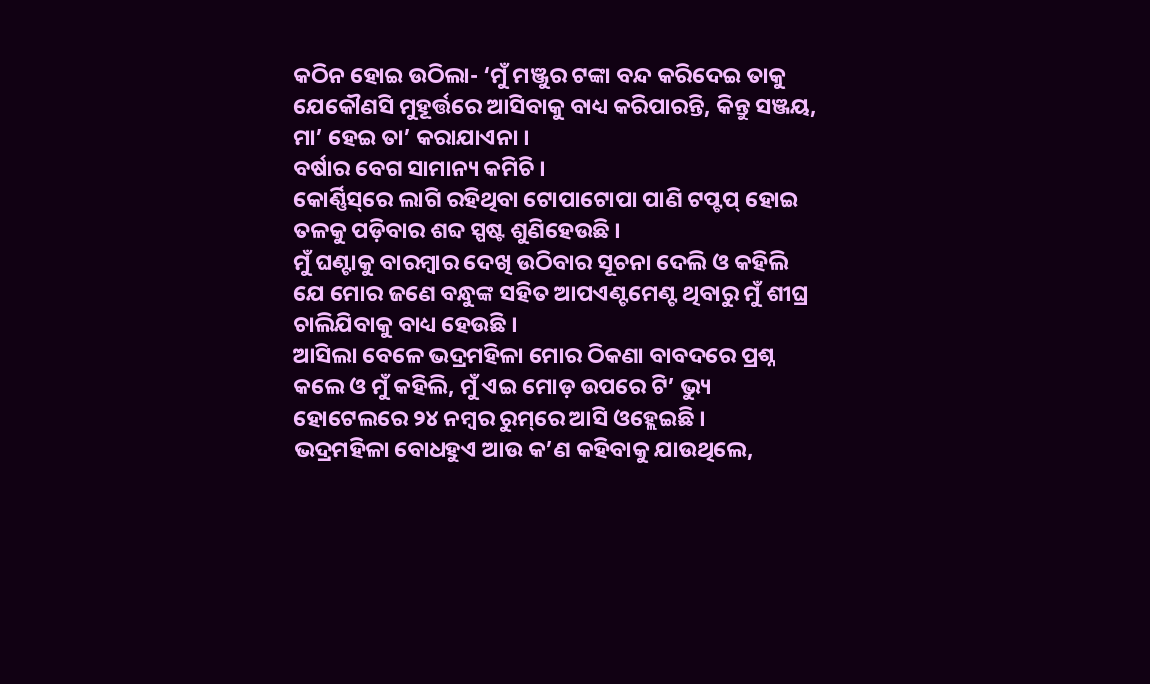କଠିନ ହୋଇ ଉଠିଲା- ‘ମୁଁ ମଞ୍ଜୁର ଟଙ୍କା ବନ୍ଦ କରିଦେଇ ତାକୁ ଯେକୌଣସି ମୁହୂର୍ତ୍ତରେ ଆସିବାକୁ ବାଧ୍ୟ କରିପାରନ୍ତି, କିନ୍ତୁ ସଞ୍ଜୟ, ମା’ ହେଇ ତା’ କରାଯାଏନା ।
ବର୍ଷାର ବେଗ ସାମାନ୍ୟ କମିଚି ।
କୋର୍ଣ୍ଣିସ୍‌ରେ ଲାଗି ରହିଥିବା ଟୋପାଟୋପା ପାଣି ଟପ୍ଟପ୍‌ ହୋଇ ତଳକୁ ପଡ଼ିବାର ଶବ୍ଦ ସ୍ପଷ୍ଟ ଶୁଣିହେଉଛି ।
ମୁଁ ଘଣ୍ଟାକୁ ବାରମ୍ବାର ଦେଖି ଉଠିବାର ସୂଚନା ଦେଲି ଓ କହିଲି ଯେ ମୋର ଜଣେ ବନ୍ଧୁଙ୍କ ସହିତ ଆପଏଣ୍ଟମେଣ୍ଟ ଥିବାରୁ ମୁଁ ଶୀଘ୍ର ଚାଲିଯିବାକୁ ବାଧ୍ୟ ହେଉଛି ।
ଆସିଲା ବେଳେ ଭଦ୍ରମହିଳା ମୋର ଠିକଣା ବାବଦରେ ପ୍ରଶ୍ନ କଲେ ଓ ମୁଁ କହିଲି, ମୁଁ ଏଇ ମୋଡ଼ ଉପରେ ଟି’ ଭ୍ୟୁ ହୋଟେଲରେ ୨୪ ନମ୍ବର ରୁମ୍‌ରେ ଆସି ଓହ୍ଲେଇଛି ।
ଭଦ୍ରମହିଳା ବୋଧହୁଏ ଆଉ କ’ଣ କହିବାକୁ ଯାଉଥିଲେ,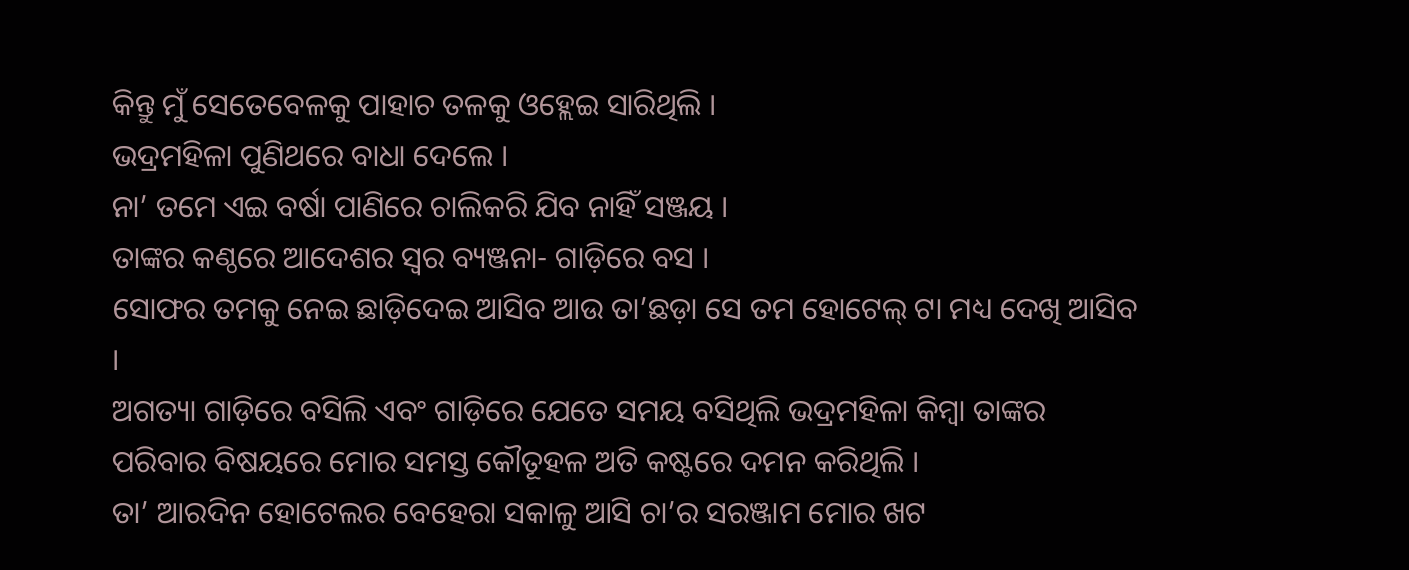କିନ୍ତୁ ମୁଁ ସେତେବେଳକୁ ପାହାଚ ତଳକୁ ଓହ୍ଲେଇ ସାରିଥିଲି ।
ଭଦ୍ରମହିଳା ପୁଣିଥରେ ବାଧା ଦେଲେ ।
ନା’ ତମେ ଏଇ ବର୍ଷା ପାଣିରେ ଚାଲିକରି ଯିବ ନାହିଁ ସଞ୍ଜୟ ।
ତାଙ୍କର କଣ୍ଠରେ ଆଦେଶର ସ୍ବର ବ୍ୟଞ୍ଜନା- ଗାଡ଼ିରେ ବସ ।
ସୋଫର ତମକୁ ନେଇ ଛାଡ଼ିଦେଇ ଆସିବ ଆଉ ତା’ଛଡ଼ା ସେ ତମ ହୋଟେଲ୍‌ ଟା ମଧ୍ୟ ଦେଖି ଆସିବ ।
ଅଗତ୍ୟା ଗାଡ଼ିରେ ବସିଲି ଏବଂ ଗାଡ଼ିରେ ଯେତେ ସମୟ ବସିଥିଲି ଭଦ୍ରମହିଳା କିମ୍ବା ତାଙ୍କର ପରିବାର ବିଷୟରେ ମୋର ସମସ୍ତ କୌତୂହଳ ଅତି କଷ୍ଟରେ ଦମନ କରିଥିଲି ।
ତା’ ଆରଦିନ ହୋଟେଲର ବେହେରା ସକାଳୁ ଆସି ଚା’ର ସରଞ୍ଜାମ ମୋର ଖଟ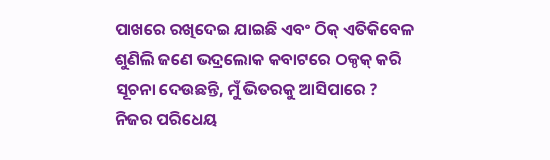ପାଖରେ ରଖିଦେଇ ଯାଇଛି ଏବଂ ଠିକ୍ ଏତିକିବେଳ ଶୁଣିଲି ଜଣେ ଭଦ୍ରଲୋକ କବାଟରେ ଠକ୍ଠକ୍‌ କରି ସୂଚନା ଦେଉଛନ୍ତି, ମୁଁ ଭିତରକୁ ଆସିପାରେ ? ନିଜର ପରିଧେୟ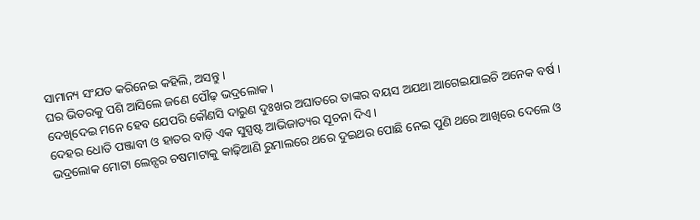ସାମାନ୍ୟ ସଂଯତ କରିନେଇ କହିଲି, ଅସନ୍ତୁ ।
ଘର ଭିତରକୁ ପଶି ଆସିଲେ ଜଣେ ପୌଢ଼ ଭଦ୍ରଲୋକ ।
ଦେଖିଦେଇ ମନେ ହେବ ଯେପରି କୌଣସି ଦାରୁଣ ଦୁଃଖର ଅଘାତରେ ତାଙ୍କର ବୟସ ଅଯଥା ଆଗେଇଯାଇଚି ଅନେକ ବର୍ଷ ।
ଦେହର ଧୋତି ପଞ୍ଜାବୀ ଓ ହାତର ବାଡ଼ି ଏକ ସୁସ୍ପଷ୍ଟ ଆଭିଜାତ୍ୟର ସୂଚନା ଦିଏ ।
ଭଦ୍ରଲୋକ ମୋଟା ଲେନ୍ସର ଚଷମାଟାକୁ କାଢ଼ିଆଣି ରୁମାଲରେ ଥରେ ଦୁଇଥର ପୋଛି ନେଇ ପୁଣି ଥରେ ଆଖିରେ ଦେଲେ ଓ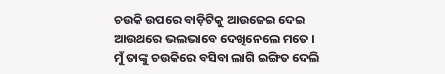ଚଉକି ଉପରେ ବାଡ଼ିଟିକୁ ଆଉଜେଇ ଦେଇ ଆଉଥରେ ଭଲଭାବେ ଦେଖିନେଲେ ମତେ ।
ମୁଁ ତାଙ୍କୁ ଚଉକିରେ ବସିବା ଲାଗି ଇଙ୍ଗିତ ଦେଲି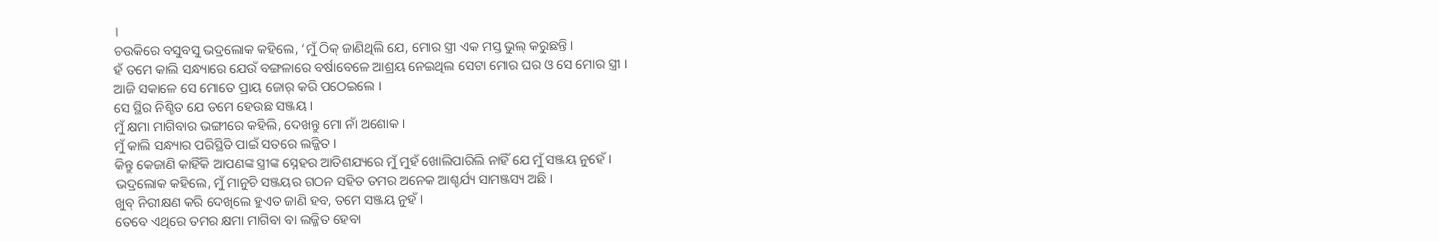।
ଚଉକିରେ ବସୁବସୁ ଭଦ୍ରଲୋକ କହିଲେ, ‘ମୁଁ ଠିକ୍ ଜାଣିଥିଲି ଯେ, ମୋର ସ୍ତ୍ରୀ ଏକ ମସ୍ତ ଭୁଲ୍‌ କରୁଛନ୍ତି ।
ହଁ ତମେ କାଲି ସନ୍ଧ୍ୟାରେ ଯେଉଁ ବଙ୍ଗଳାରେ ବର୍ଷାବେଳେ ଆଶ୍ରୟ ନେଇଥିଲ ସେଟା ମୋର ଘର ଓ ସେ ମୋର ସ୍ତ୍ରୀ ।
ଆଜି ସକାଳେ ସେ ମୋତେ ପ୍ରାୟ ଜୋର୍‌ କରି ପଠେଇଲେ ।
ସେ ସ୍ଥିର ନିଶ୍ଚିତ ଯେ ତମେ ହେଉଛ ସଞ୍ଜୟ ।
ମୁଁ କ୍ଷମା ମାଗିବାର ଭଙ୍ଗୀରେ କହିଲି, ଦେଖନ୍ତୁ ମୋ ନାଁ ଅଶୋକ ।
ମୁଁ କାଲି ସନ୍ଧ୍ୟାର ପରିସ୍ଥିତି ପାଇଁ ସତରେ ଲଜ୍ଜିତ ।
କିନ୍ତୁ କେଜାଣି କାହିଁକି ଆପଣଙ୍କ ସ୍ତ୍ରୀଙ୍କ ସ୍ନେହର ଆତିଶଯ୍ୟରେ ମୁଁ ମୁହଁ ଖୋଲିପାରିଲି ନାହିଁ ଯେ ମୁଁ ସଞ୍ଜୟ ନୁହେଁ ।
ଭଦ୍ରଲୋକ କହିଲେ, ମୁଁ ମାନୁଚି ସଞ୍ଜୟର ଗଠନ ସହିତ ତମର ଅନେକ ଆଶ୍ଚର୍ଯ୍ୟ ସାମଞ୍ଜସ୍ୟ ଅଛି ।
ଖୁବ୍‌ ନିରୀକ୍ଷଣ କରି ଦେଖିଲେ ହୁଏତ ଜାଣି ହବ, ତମେ ସଞ୍ଜୟ ନୁହଁ ।
ତେବେ ଏଥିରେ ତମର କ୍ଷମା ମାଗିବା ବା ଲଜ୍ଜିତ ହେବା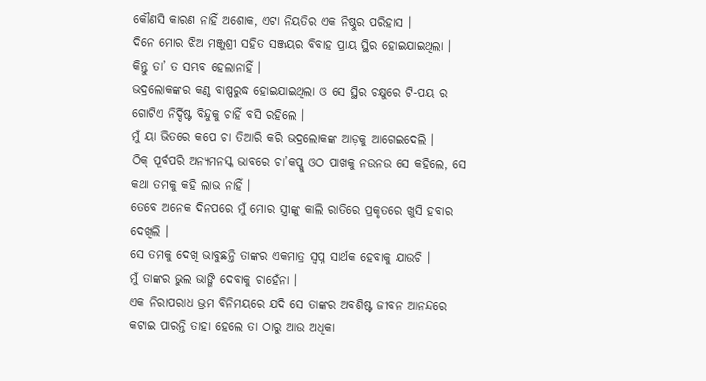କୌଣସି କାରଣ ନାହିଁ ଅଶୋକ, ଏଟା ନିୟତିର ଏକ ନିଷ୍ଠୁର ପରିହାସ ।
ଦିନେ ମୋର ଝିଅ ମଞ୍ଜୁଶ୍ରୀ ସହିତ ସଞ୍ଜୟର ବିବାହ ପ୍ରାୟ ସ୍ଥିର ହୋଇଯାଇଥିଲା ।
କିନ୍ତୁ ତା’ ତ ସମ୍ଭବ ହେଲାନାହିଁ ।
ଭଦ୍ରଲୋକଙ୍କର କଣ୍ଠ ବାଷ୍ପରୁଦ୍ଧ ହୋଇଯାଇଥିଲା ଓ ସେ ସ୍ଥିର ଚକ୍ଷୁରେ ଟି-ପୟ ର ଗୋଟିଏ ନିର୍ଦ୍ଦିଷ୍ଟ ବିନ୍ଦୁକୁ ଚାହିଁ ବସି ରହିଲେ ।
ମୁଁ ୟା ଭିତରେ କପେ ଚା ତିଆରି କରି ଭଦ୍ରଲୋକଙ୍କ ଆଡ଼କୁ ଆଗେଇଦେଲି ।
ଠିକ୍ ପୂର୍ବପରି ଅନ୍ୟମନସ୍କ ଭାବରେ ଚା’କପ୍କୁ ଓଠ ପାଖକୁ ନଉନଉ ସେ କହିଲେ, ସେ କଥା ତମକୁ କହି ଲାଭ ନାହିଁ ।
ତେବେ ଅନେକ ଦିନପରେ ମୁଁ ମୋର ସ୍ତ୍ରୀଙ୍କୁ କାଲି ରାତିରେ ପ୍ରକୃତରେ ଖୁସି ହବାର ଦେଖିଲି ।
ସେ ତମକୁ ଦେଖି ଭାବୁଛନ୍ତି ତାଙ୍କର ଏକମାତ୍ର ସ୍ବପ୍ନ ସାର୍ଥକ ହେବାକୁ ଯାଉଚି ।
ମୁଁ ତାଙ୍କର ଭୁଲ ଭାଙ୍ଗି ଦେବାକୁ ଚାହେଁନା ।
ଏକ ନିରାପରାଧ ଭ୍ରମ ବିନିମୟରେ ଯଦି ସେ ତାଙ୍କର ଅବଶିଷ୍ଟ ଜୀବନ ଆନନ୍ଦରେ କଟାଇ ପାରନ୍ତି ତାହା ହେଲେ ତା ଠାରୁ ଆଉ ଅଧିକା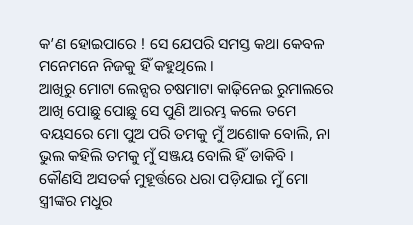କ’ଣ ହୋଇପାରେ ! ସେ ଯେପରି ସମସ୍ତ କଥା କେବଳ ମନେମନେ ନିଜକୁ ହିଁ କହୁଥିଲେ ।
ଆଖିରୁ ମୋଟା ଲେନ୍ସର ଚଷମାଟା କାଢ଼ିନେଇ ରୁମାଲରେ ଆଖି ପୋଛୁ ପୋଛୁ ସେ ପୁଣି ଆରମ୍ଭ କଲେ ତମେ ବୟସରେ ମୋ ପୁଅ ପରି ତମକୁ ମୁଁ ଅଶୋକ ବୋଲି, ନା ଭୁଲ କହିଲି ତମକୁ ମୁଁ ସଞ୍ଜୟ ବୋଲି ହିଁ ଡାକିବି ।
କୌଣସି ଅସତର୍କ ମୁହୂର୍ତ୍ତରେ ଧରା ପଡ଼ିଯାଇ ମୁଁ ମୋ ସ୍ତ୍ରୀଙ୍କର ମଧୁର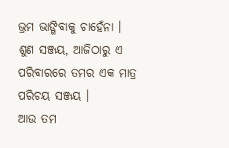ଭ୍ରମ ଭାଙ୍ଗିବାକୁ ଚାହେଁନା ।
ଶୁଣ ସଞ୍ଜୟ, ଆଜିଠାରୁ ଏ ପରିବାରରେ ତମର ଏକ ମାତ୍ର ପରିଚୟ ସଞ୍ଜୟ ।
ଆଉ ତମ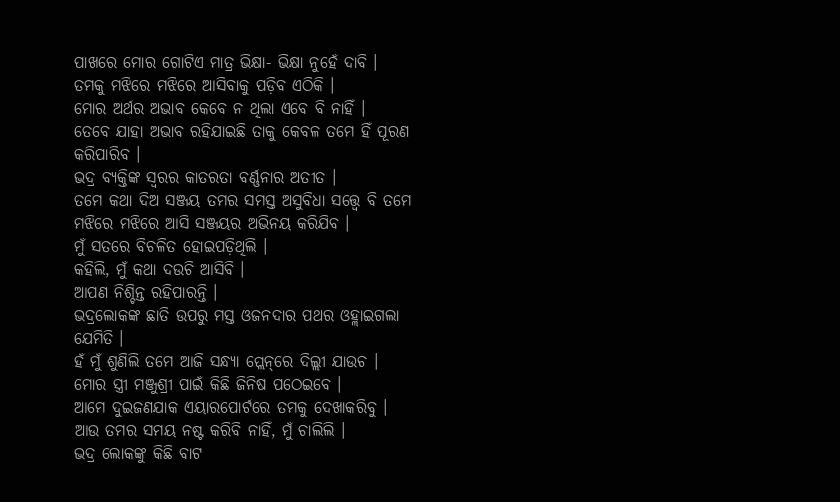ପାଖରେ ମୋର ଗୋଟିଏ ମାତ୍ର ଭିକ୍ଷା- ଭିକ୍ଷା ନୁହେଁ ଦାବି ।
ତମକୁ ମଝିରେ ମଝିରେ ଆସିବାକୁ ପଡ଼ିବ ଏଠିକି ।
ମୋର ଅର୍ଥର ଅଭାବ କେବେ ନ ଥିଲା ଏବେ ବି ନାହିଁ ।
ତେବେ ଯାହା ଅଭାବ ରହିଯାଇଛି ତାକୁ କେବଳ ତମେ ହିଁ ପୂରଣ କରିପାରିବ ।
ଭଦ୍ର ବ୍ୟକ୍ତିଙ୍କ ସ୍ବରର କାତରତା ବର୍ଣ୍ଣନାର ଅତୀତ ।
ତମେ କଥା ଦିଅ ସଞ୍ଜୟ ତମର ସମସ୍ତ ଅସୁବିଧା ସତ୍ତ୍ବେ ବି ତମେ ମଝିରେ ମଝିରେ ଆସି ସଞ୍ଜୟର ଅଭିନୟ କରିଯିବ ।
ମୁଁ ସତରେ ବିଚଳିତ ହୋଇପଡ଼ିଥିଲି ।
କହିଲି, ମୁଁ କଥା ଦଉଚି ଆସିବି ।
ଆପଣ ନିଶ୍ଚିନ୍ତ ରହିପାରନ୍ତି ।
ଭଦ୍ରଲୋକଙ୍କ ଛାତି ଉପରୁ ମସ୍ତ ଓଜନଦାର ପଥର ଓହ୍ଲାଇଗଲା ଯେମିତି ।
ହଁ ମୁଁ ଶୁଣିଲି ତମେ ଆଜି ସନ୍ଧ୍ୟା ପ୍ଲେନ୍‌ରେ ଦିଲ୍ଲୀ ଯାଉଚ ।
ମୋର ସ୍ତ୍ରୀ ମଞ୍ଜୁଶ୍ରୀ ପାଇଁ କିଛି ଜିନିଷ ପଠେଇବେ ।
ଆମେ ଦୁଇଜଣଯାକ ଏୟାରପୋର୍ଟରେ ତମକୁ ଦେଖାକରିବୁ ।
ଆଉ ତମର ସମୟ ନଷ୍ଟ କରିବି ନାହିଁ, ମୁଁ ଚାଲିଲି ।
ଭଦ୍ର ଲୋକଙ୍କୁ କିଛି ବାଟ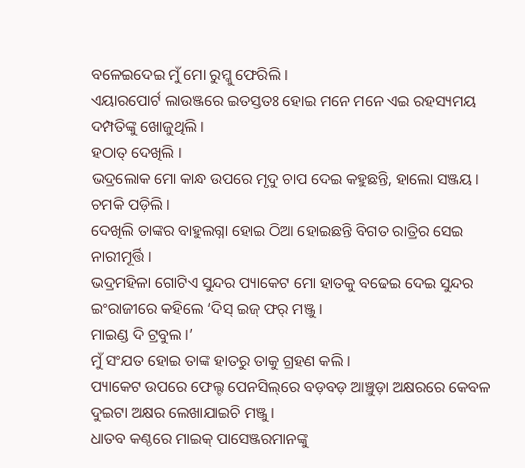ବଳେଇଦେଇ ମୁଁ ମୋ ରୁମ୍କୁ ଫେରିଲି ।
ଏୟାରପୋର୍ଟ ଲାଉଞ୍ଜରେ ଇତସ୍ତତଃ ହୋଇ ମନେ ମନେ ଏଇ ରହସ୍ୟମୟ ଦମ୍ପତିଙ୍କୁ ଖୋଜୁଥିଲି ।
ହଠାତ୍‌ ଦେଖିଲି ।
ଭଦ୍ରଲୋକ ମୋ କାନ୍ଧ ଉପରେ ମୃଦୁ ଚାପ ଦେଇ କହୁଛନ୍ତି, ହାଲୋ ସଞ୍ଜୟ ।
ଚମକି ପଡ଼ିଲି ।
ଦେଖିଲି ତାଙ୍କର ବାହୁଲଗ୍ନା ହୋଇ ଠିଆ ହୋଇଛନ୍ତି ବିଗତ ରାତ୍ରିର ସେଇ ନାରୀମୂର୍ତ୍ତି ।
ଭଦ୍ରମହିଳା ଗୋଟିଏ ସୁନ୍ଦର ପ୍ୟାକେଟ ମୋ ହାତକୁ ବଢେଇ ଦେଇ ସୁନ୍ଦର ଇଂରାଜୀରେ କହିଲେ ‘ଦିସ୍ ଇଜ୍ ଫର୍‌ ମଞ୍ଜୁ ।
ମାଇଣ୍ଡ ଦି ଟ୍ରବୁଲ ।’
ମୁଁ ସଂଯତ ହୋଇ ତାଙ୍କ ହାତରୁ ତାକୁ ଗ୍ରହଣ କଲି ।
ପ୍ୟାକେଟ ଉପରେ ଫେଲ୍ଟ ପେନସିଲ୍‌ରେ ବଡ଼ବଡ଼ ଆଞ୍ଚୁଡ଼ା ଅକ୍ଷରରେ କେବଳ ଦୁଇଟା ଅକ୍ଷର ଲେଖାଯାଇଚି ମଞ୍ଜୁ ।
ଧାତବ କଣ୍ଠରେ ମାଇକ୍‌ ପାସେଞ୍ଜରମାନଙ୍କୁ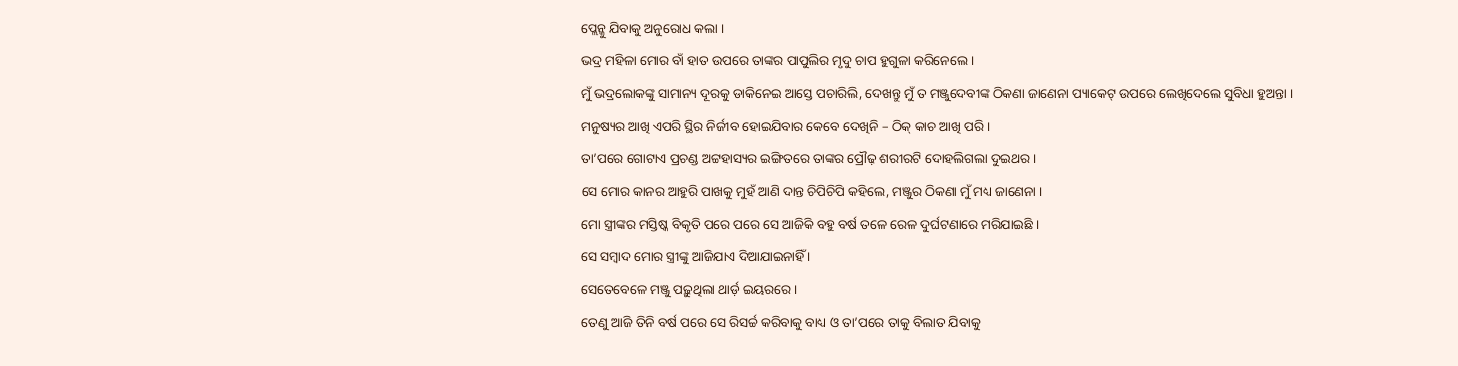ପ୍ଲେନ୍କୁ ଯିବାକୁ ଅନୁରୋଧ କଲା ।
ଭଦ୍ର ମହିଳା ମୋର ବାଁ ହାତ ଉପରେ ତାଙ୍କର ପାପୁଲିର ମୃଦୁ ଚାପ ହୁଗୁଳା କରିନେଲେ ।
ମୁଁ ଭଦ୍ରଲୋକଙ୍କୁ ସାମାନ୍ୟ ଦୂରକୁ ଡାକିନେଇ ଆସ୍ତେ ପଚାରିଲି, ଦେଖନ୍ତୁ ମୁଁ ତ ମଞ୍ଜୁଦେବୀଙ୍କ ଠିକଣା ଜାଣେନା ପ୍ୟାକେଟ୍ ଉପରେ ଲେଖିଦେଲେ ସୁବିଧା ହୁଅନ୍ତା ।
ମନୁଷ୍ୟର ଆଖି ଏପରି ସ୍ଥିର ନିର୍ଜୀବ ହୋଇଯିବାର କେବେ ଦେଖିନି – ଠିକ୍‌ କାଚ ଆଖି ପରି ।
ତା’ପରେ ଗୋଟାଏ ପ୍ରଚଣ୍ଡ ଅଟ୍ଟହାସ୍ୟର ଇଙ୍ଗିତରେ ତାଙ୍କର ପ୍ରୌଢ଼ ଶରୀରଟି ଦୋହଲିଗଲା ଦୁଇଥର ।
ସେ ମୋର କାନର ଆହୁରି ପାଖକୁ ମୁହଁ ଆଣି ଦାନ୍ତ ଚିପିଚିପି କହିଲେ, ମଞ୍ଜୁର ଠିକଣା ମୁଁ ମଧ୍ୟ ଜାଣେନା ।
ମୋ ସ୍ତ୍ରୀଙ୍କର ମସ୍ତିଷ୍କ ବିକୃତି ପରେ ପରେ ସେ ଆଜିକି ବହୁ ବର୍ଷ ତଳେ ରେଳ ଦୁର୍ଘଟଣାରେ ମରିଯାଇଛି ।
ସେ ସମ୍ବାଦ ମୋର ସ୍ତ୍ରୀଙ୍କୁ ଆଜିଯାଏ ଦିଆଯାଇନାହିଁ ।
ସେତେବେଳେ ମଞ୍ଜୁ ପଢ଼ୁଥିଲା ଥାର୍ଡ଼ ଇୟରରେ ।
ତେଣୁ ଆଜି ତିନି ବର୍ଷ ପରେ ସେ ରିସର୍ଚ୍ଚ କରିବାକୁ ବାଧ୍ୟ ଓ ତା’ପରେ ତାକୁ ବିଲାତ ଯିବାକୁ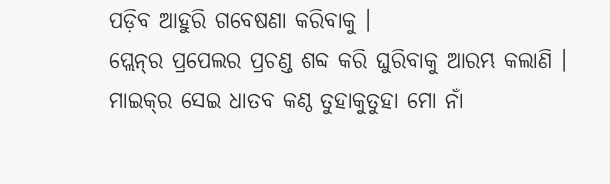ପଡ଼ିବ ଆହୁରି ଗବେଷଣା କରିବାକୁ ।
ପ୍ଲେନ୍‌ର ପ୍ରପେଲର ପ୍ରଚଣ୍ଡ ଶବ୍ଦ କରି ଘୁରିବାକୁ ଆରମ୍ଭ କଲାଣି ।
ମାଇକ୍‌ର ସେଇ ଧାତବ କଣ୍ଠ ତୁହାକୁତୁହା ମୋ ନାଁ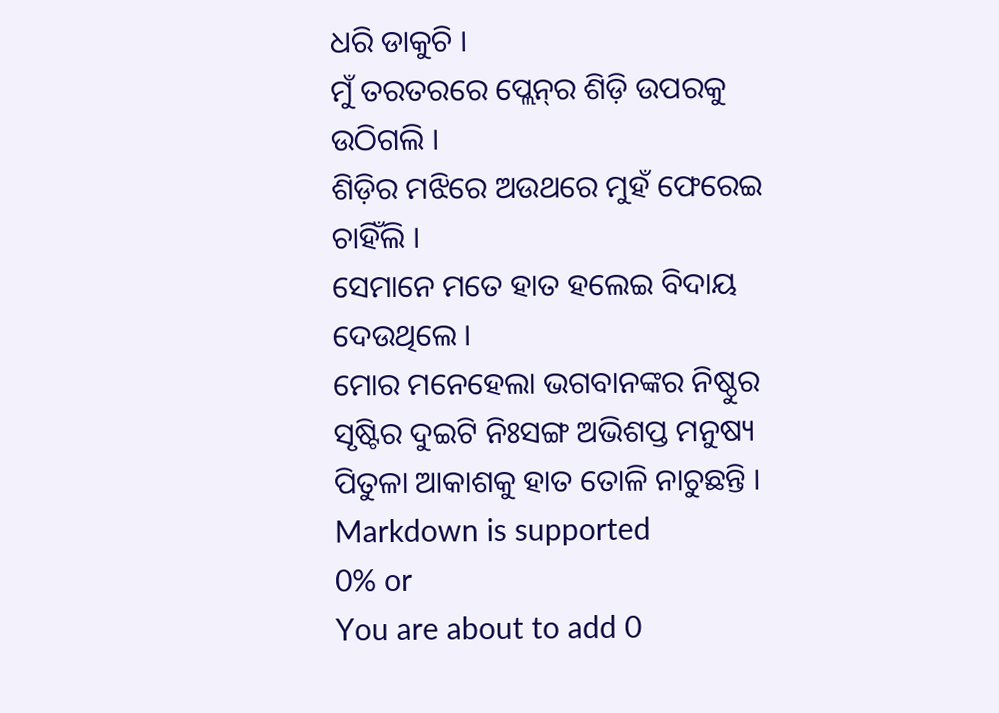ଧରି ଡାକୁଚି ।
ମୁଁ ତରତରରେ ପ୍ଲେନ୍‌ର ଶିଡ଼ି ଉପରକୁ ଉଠିଗଲି ।
ଶିଡ଼ିର ମଝିରେ ଅଉଥରେ ମୁହଁ ଫେରେଇ ଚାହିଁଲି ।
ସେମାନେ ମତେ ହାତ ହଲେଇ ବିଦାୟ ଦେଉଥିଲେ ।
ମୋର ମନେହେଲା ଭଗବାନଙ୍କର ନିଷ୍ଠୁର ସୃଷ୍ଟିର ଦୁଇଟି ନିଃସଙ୍ଗ ଅଭିଶପ୍ତ ମନୁଷ୍ୟ ପିତୁଳା ଆକାଶକୁ ହାତ ତୋଳି ନାଚୁଛନ୍ତି ।
Markdown is supported
0% or
You are about to add 0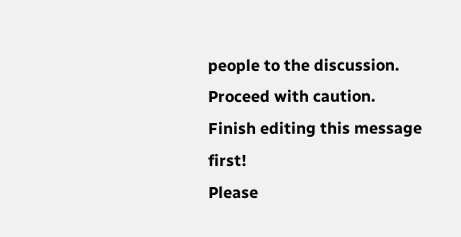people to the discussion. Proceed with caution.
Finish editing this message first!
Please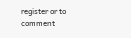register or to comment